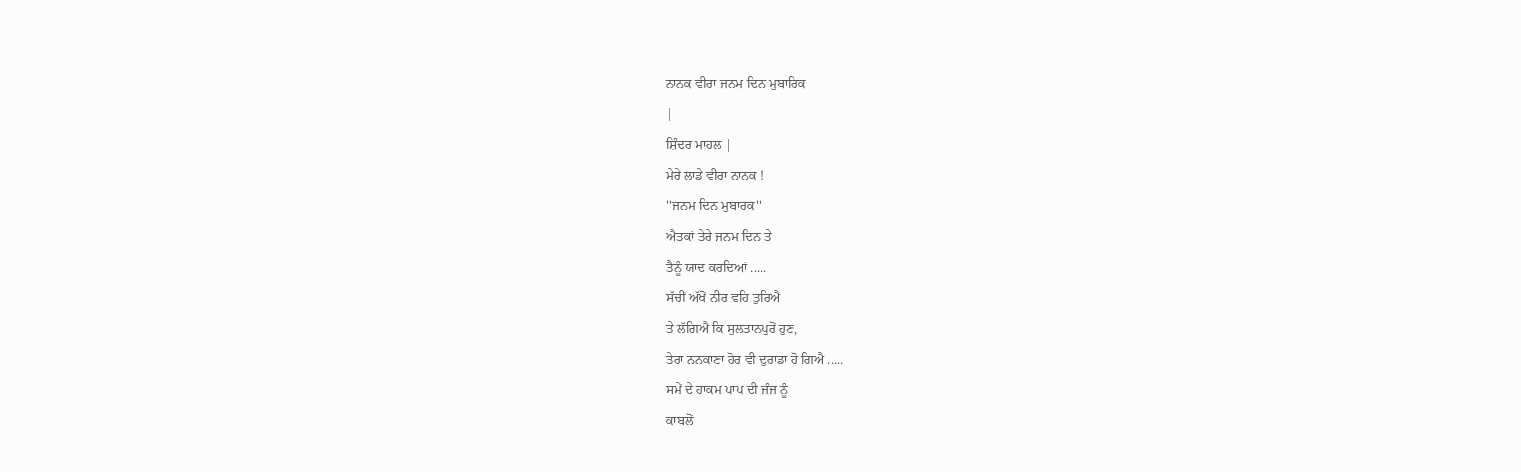ਨਾਨਕ ਵੀਰਾ ਜਨਮ ਦਿਨ ਮੁਬਾਰਿਕ
|
ਸ਼ਿੰਦਰ ਮਾਹਲ |
ਮੇਰੇ ਲਾਡੇ ਵੀਰਾ ਨਾਨਕ !
''ਜਨਮ ਦਿਨ ਮੁਬਾਰਕ''
ਐਤਕਾਂ ਤੇਰੇ ਜਨਮ ਦਿਨ ਤੇ
ਤੈਨੂੰ ਯਾਦ ਕਰਦਿਆਂ .....
ਸੱਚੀਂ ਅੱਖੋਂ ਨੀਰ ਵਹਿ ਤੁਰਿਐ
ਤੇ ਲੱਗਿਐ ਕਿ ਸੁਲਤਾਨਪੁਰੋਂ ਹੁਣ,
ਤੇਰਾ ਨਨਕਾਣਾ ਹੋਰ ਵੀ ਦੁਰਾਡਾ ਹੋ ਗਿਐ .....
ਸਮੇਂ ਦੇ ਹਾਕਮ ਪਾਪ ਦੀ ਜੰਜ ਨੂੰ
ਕਾਬਲੋਂ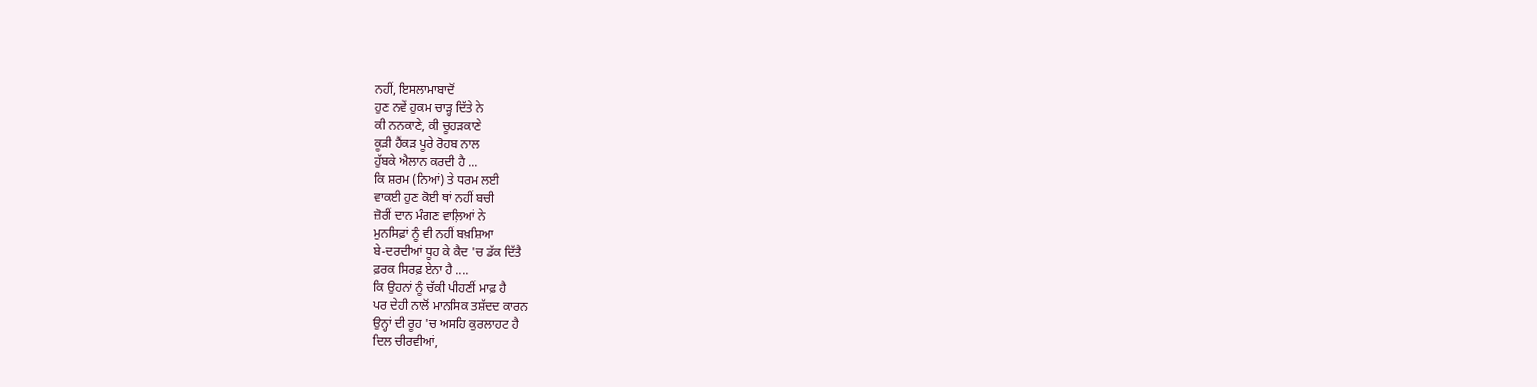ਨਹੀਂ, ਇਸਲਾਮਾਬਾਦੋਂ
ਹੁਣ ਨਵੇਂ ਹੁਕਮ ਚਾੜ੍ਹ ਦਿੱਤੇ ਨੇ
ਕੀ ਨਨਕਾਣੇ, ਕੀ ਚੂਹੜਕਾਣੇ
ਕੂੜੀ ਹੈਂਕੜ ਪੂਰੇ ਰੋਹਬ ਨਾਲ
ਹੁੱਬਕੇ ਐਲਾਨ ਕਰਦੀ ਹੈ ...
ਕਿ ਸ਼ਰਮ (ਨਿਆਂ) ਤੇ ਧਰਮ ਲਈ
ਵਾਕਈ ਹੁਣ ਕੋਈ ਥਾਂ ਨਹੀਂ ਬਚੀ
ਜ਼ੋਰੀਂ ਦਾਨ ਮੰਗਣ ਵਾਲ਼ਿਆਂ ਨੇ
ਮੁਨਸਿਫ਼ਾਂ ਨੂੰ ਵੀ ਨਹੀਂ ਬਖ਼ਸ਼ਿਆ
ਬੇ-ਦਰਦੀਆਂ ਧੂਹ ਕੇ ਕੈਦ 'ਚ ਡੱਕ ਦਿੱਤੈ
ਫ਼ਰਕ ਸਿਰਫ਼ ਏਨਾ ਹੈ ....
ਕਿ ਉਹਨਾਂ ਨੂੰ ਚੱਕੀ ਪੀਹਣੀਂ ਮਾਫ਼ ਹੈ
ਪਰ ਦੇਹੀ ਨਾਲੋਂ ਮਾਨਸਿਕ ਤਸ਼ੱਦਦ ਕਾਰਨ
ਉਨ੍ਹਾਂ ਦੀ ਰੂਹ 'ਚ ਅਸਹਿ ਕੁਰਲਾਹਟ ਹੈ
ਦਿਲ ਚੀਰਵੀਆਂ,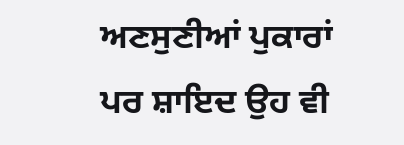ਅਣਸੁਣੀਆਂ ਪੁਕਾਰਾਂ
ਪਰ ਸ਼ਾਇਦ ਉਹ ਵੀ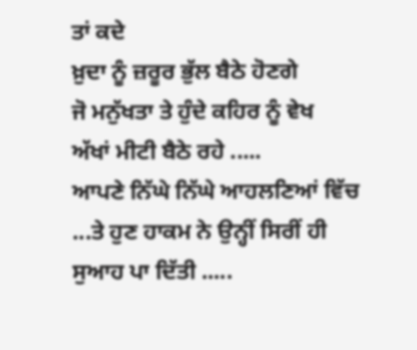ਤਾਂ ਕਦੇ
ਖ਼ੁਦਾ ਨੂੰ ਜ਼ਰੂਰ ਭੁੱਲ ਬੈਠੇ ਹੋਣਗੇ
ਜੋ ਮਨੁੱਖਤਾ ਤੇ ਹੁੰਦੇ ਕਹਿਰ ਨੂੰ ਵੇਖ
ਅੱਖਾਂ ਮੀਟੀ ਬੈਠੇ ਰਹੇ .....
ਆਪਣੇ ਨਿੱਘੇ ਨਿੱਘੇ ਆਹਲਣਿਆਂ ਵਿੱਚ
...ਤੇ ਹੁਣ ਹਾਕਮ ਨੇ ਉਨ੍ਹੀਂ ਸਿਰੀਂ ਹੀ
ਸੁਆਹ ਪਾ ਦਿੱਤੀ .....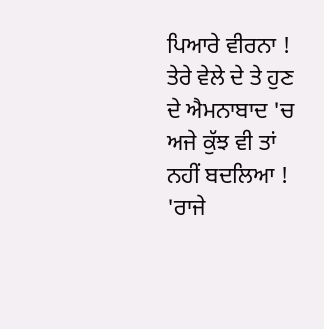ਪਿਆਰੇ ਵੀਰਨਾ !
ਤੇਰੇ ਵੇਲੇ ਦੇ ਤੇ ਹੁਣ ਦੇ ਐਮਨਾਬਾਦ 'ਚ
ਅਜੇ ਕੁੱਝ ਵੀ ਤਾਂ ਨਹੀਂ ਬਦਲਿਆ !
'ਰਾਜੇ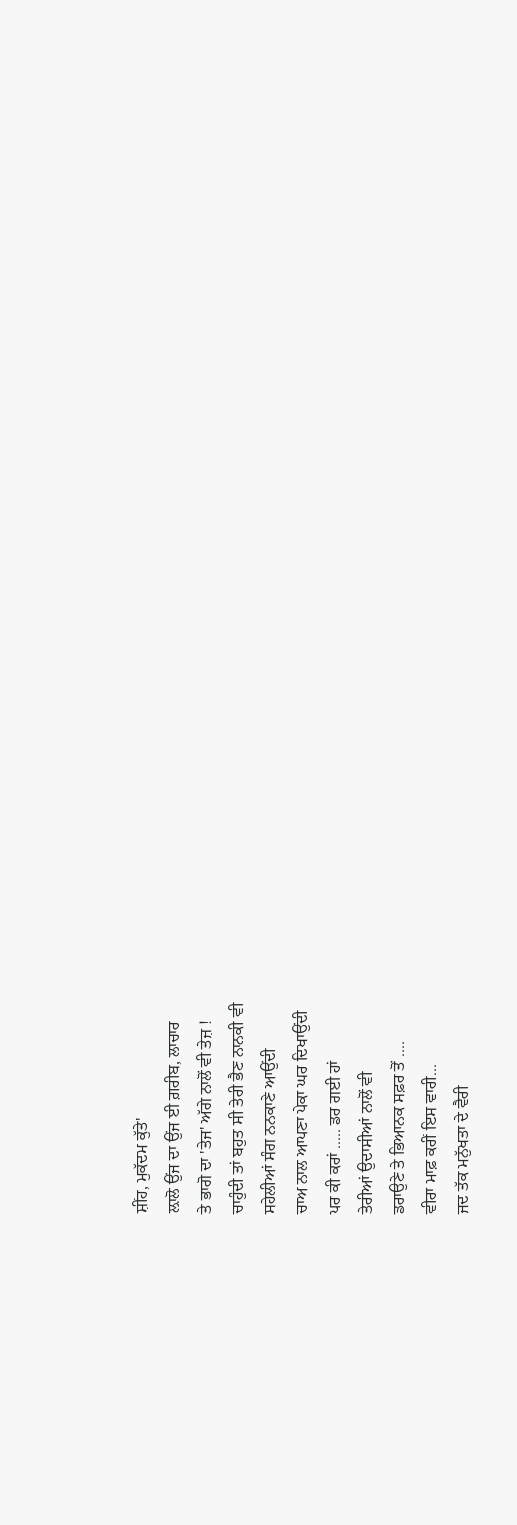ਸ਼ੀਂਹ, ਮੁਕੱਦਮ ਕੁੱਤੇ'
ਲ਼ਾਲੋ ਉਂਜ ਦਾ ਉਂਜ ਈ ਗ਼ਰੀਬ, ਲਾਚਾਰ
ਤੇ ਭਾਗੋ ਦਾ 'ਤੇਜ' ਅੱਗੇ ਨਾਲੋਂ ਵੀ ਤੇਜ਼ !
ਚਾਹੁੰਦੀ ਤਾਂ ਬਹੁਤ ਸੀ ਤੇਰੀ ਭੈਣ ਨਾਨਕੀ ਵੀ
ਸਹੇਲੀਆਂ ਸੰਗ ਨਨਕਾਣੇ ਆਉਂਦੀ
ਚਾਅ ਨਾਲ ਆਪਣਾ ਪੇਕਾ ਘਰ ਦਿਖਾਉਂਦੀ
ਪਰ ਕੀ ਕਰਾਂ ..... ਡਰ ਗਈ ਹਾਂ
ਤੇਰੀਆਂ ਉਦਾਸੀਆਂ ਨਾਲੋਂ ਵੀ
ਡਰਾਉਣੇ ਤੇ ਭਿਆਨਕ ਸਫ਼ਰ ਤੋਂ ....
ਵੀਰਾ ਮਾਫ਼ ਕਰੀਂ ਇਸ ਵਾਰੀ...
ਜਦ ਤੱਕ ਮਨੁੱਖਤਾ ਦੇ ਵੈਰੀ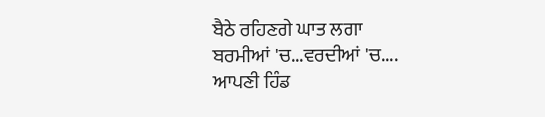ਬੈਠੇ ਰਹਿਣਗੇ ਘਾਤ ਲਗਾ
ਬਰਮੀਆਂ 'ਚ...ਵਰਦੀਆਂ 'ਚ....
ਆਪਣੀ ਹਿੰਡ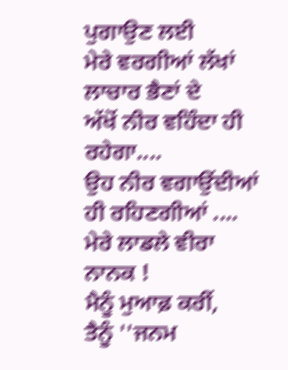ਪੁਗਾਉਣ ਲਈ
ਮੇਰੇ ਵਰਗੀਆਂ ਲੱਖਾਂ ਲਾਚਾਰ ਭੈਣਾਂ ਦੇ
ਅੱਖੋਂ ਨੀਰ ਵਹਿੰਦਾ ਹੀ ਰਹੇਗਾ....
ਉਹ ਨੀਰ ਵਗਾਉਂਦੀਆਂ ਹੀ ਰਹਿਣਗੀਆਂ ....
ਮੇਰੇ ਲਾਡਲੇ ਵੀਰਾ ਨਾਨਕ !
ਮੈਨੂੰ ਮੁਆਫ਼ ਕਰੀਂ,
ਤੈਨੂੰ ''ਜਨਮ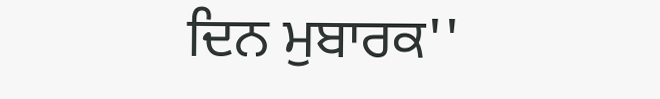ਦਿਨ ਮੁਬਾਰਕ''